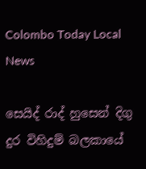Colombo Today Local News

සෙයිද් රාද් හුසෙන් දිගු දුර විහිදුම් බලකායේ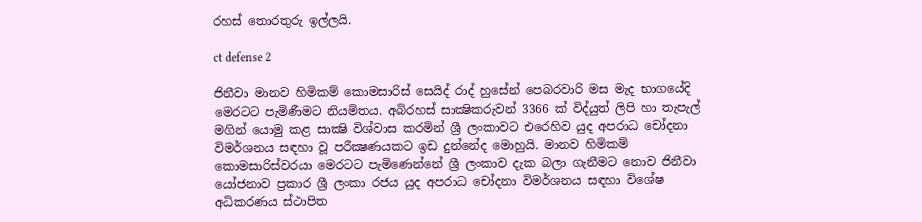රහස් තොරතුරු ඉල්ලයි.

ct defense 2

ජිනීවා මානව හිමිකම් කොමසාරිස්‌ සෙයිද් රාද් හුසේන් පෙබරවාරි මස මැද භාගයේදි මෙරටට පැමිණීමට නියමිතය. අබිරහස්‌ සාක්‍ෂිකරුවන් 3366 ක්‌ විද්යුත් ලිපි හා තැපැල් මගින් යොමු කළ සාක්‍ෂි විශ්වාස කරමින් ශ්‍රී ලංකාවට එරෙහිව යුද අපරාධ චෝදනා විමර්ශනය සඳහා වූ පරීක්‍ෂණයකට ඉඩ දුන්නේද මොහුයි. මානව හිමිකම් කොමසාරිස්‌වරයා මෙරටට පැමිණෙන්නේ ශ්‍රී ලංකාව දැක බලා ගැනීමට නොව ජිනීවා යෝජනාව ප්‍රකාර ශ්‍රී ලංකා රජය යුද අපරාධ චෝදනා විමර්ශනය සඳහා විශේෂ අධිකරණය ස්‌ථාපිත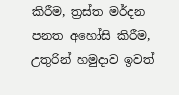කිරීම, ත්‍රස්‌ත මර්දන පනත අහෝසි කිරීම, උතුරින් හමුදාව ඉවත්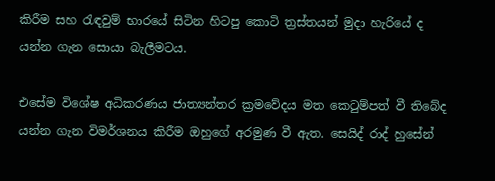කිරීම සහ රැඳවුම් භාරයේ සිටින හිටපු කොටි ත්‍රස්‌තයන් මුදා හැරියේ ද යන්න ගැන සොයා බැලීමටය.

එසේම විශේෂ අධිකරණය ජාත්‍යන්තර ක්‍රමවේදය මත කෙටුම්පත් වී තිබේද යන්න ගැන විමර්ශනය කිරීම ඔහුගේ අරමුණ වී ඇත. සෙයිද් රාද් හුසේන්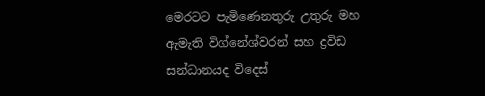මෙරටට පැමිණෙනතුරු උතුරු මහ ඇමැති විග්නේශ්වරන් සහ ද්‍රවිඩ සන්ධානයද විදෙස්‌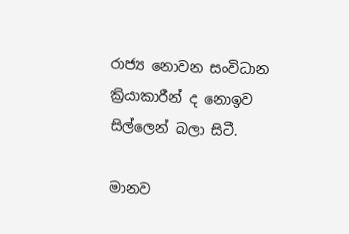රාජ්‍ය නොවන සංවිධාන ක්‍රියාකාරීන් ද නොඉව සිල්ලෙන් බලා සිටී.

මානව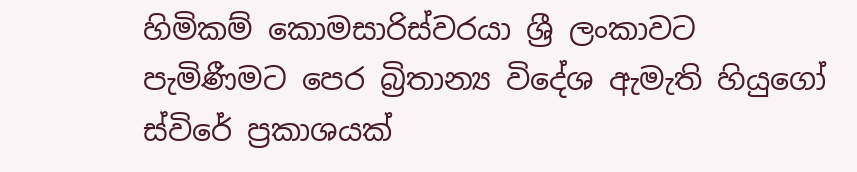හිමිකම් කොමසාරිස්‌වරයා ශ්‍රී ලංකාවට පැමිණීමට පෙර බ්‍රිතාන්‍ය විදේශ ඇමැති හියුගෝ ස්‌විරේ ප්‍රකාශයක්‌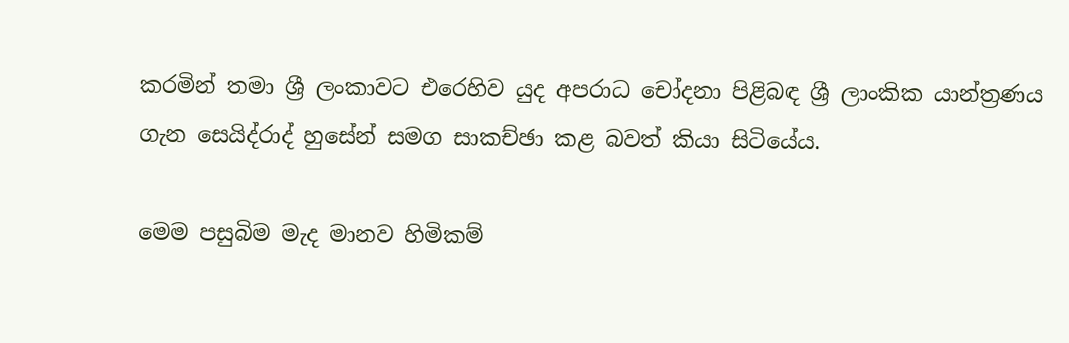කරමින් තමා ශ්‍රී ලංකාවට එරෙහිව යුද අපරාධ චෝදනා පිළිබඳ ශ්‍රී ලාංකික යාන්ත්‍රණය ගැන සෙයිද්රාද් හුසේන් සමග සාකච්ඡා කළ බවත් කියා සිටියේය.

මෙම පසුබිම මැද මානව හිමිකම්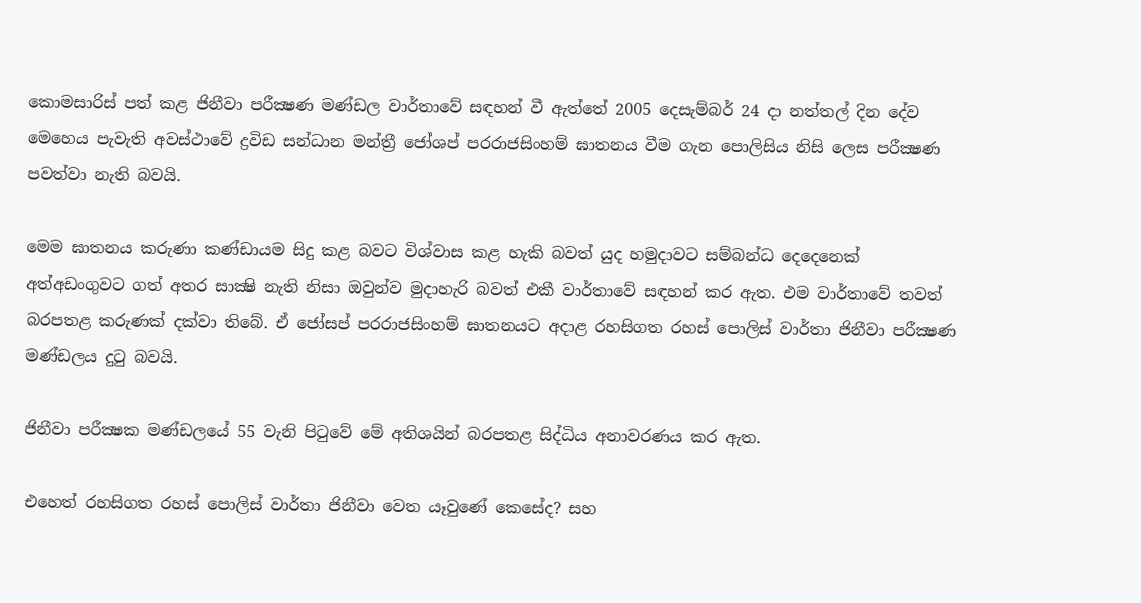කොමසාරිස්‌ පත් කළ ජිනීවා පරීක්‍ෂණ මණ්‌ඩල වාර්තාවේ සඳහන් වී ඇත්තේ 2005 දෙසැම්බර් 24 දා නත්තල් දින දේව මෙහෙය පැවැති අවස්‌ථාවේ ද්‍රවිඩ සන්ධාන මන්ත්‍රී ජෝශප් පරරාජසිංහම් ඝාතනය වීම ගැන පොලිසිය නිසි ලෙස පරීක්‍ෂණ පවත්වා නැති බවයි.

මෙම ඝාතනය කරුණා කණ්‌ඩායම සිදු කළ බවට විශ්වාස කළ හැකි බවත් යුද හමුදාවට සම්බන්ධ දෙදෙනෙක්‌ අත්අඩංගුවට ගත් අතර සාක්‍ෂි නැති නිසා ඔවුන්ව මුදාහැරි බවත් එකී වාර්තාවේ සඳහන් කර ඇත. එම වාර්තාවේ තවත් බරපතළ කරුණක්‌ දක්‌වා තිබේ. ඒ ජෝසප් පරරාජසිංහම් ඝාතනයට අදාළ රහසිගත රහස්‌ පොලිස්‌ වාර්තා ජිනීවා පරීක්‍ෂණ මණ්‌ඩලය දුටු බවයි.

ජිනීවා පරීක්‍ෂක මණ්‌ඩලයේ 55 වැනි පිටුවේ මේ අතිශයින් බරපතළ සිද්ධිය අනාවරණය කර ඇත.

එහෙත් රහසිගත රහස්‌ පොලිස්‌ වාර්තා ජිනීවා වෙත යෑවුණේ කෙසේද? සහ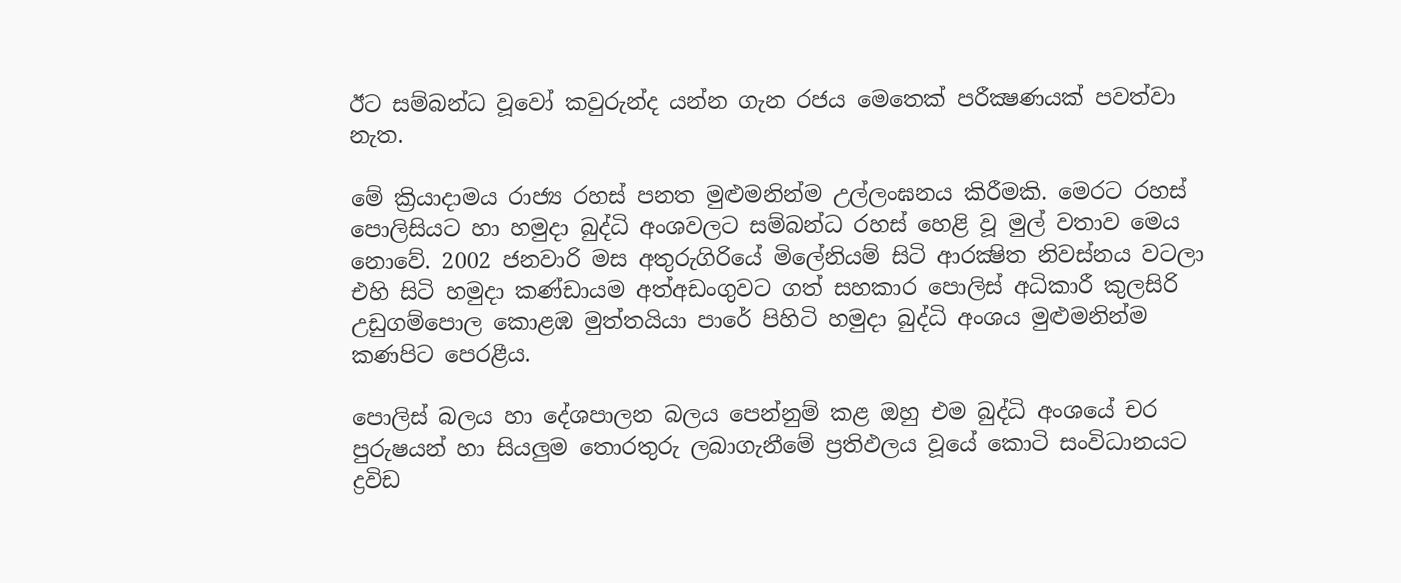ඊට සම්බන්ධ වූවෝ කවුරුන්ද යන්න ගැන රජය මෙතෙක්‌ පරීක්‍ෂණයක්‌ පවත්වා නැත.

මේ ක්‍රියාදාමය රාජ්‍ය රහස්‌ පනත මුළුමනින්ම උල්ලංඝනය කිරීමකි. මෙරට රහස්‌ පොලිසියට හා හමුදා බුද්ධි අංශවලට සම්බන්ධ රහස්‌ හෙළි වූ මුල් වතාව මෙය නොවේ. 2002 ජනවාරි මස අතුරුගිරියේ මිලේනියම් සිටි ආරක්‍ෂිත නිවස්‌නය වටලා එහි සිටි හමුදා කණ්‌ඩායම අත්අඩංගුවට ගත් සහකාර පොලිස්‌ අධිකාරී කුලසිරි උඩුගම්පොල කොළඹ මුත්තයියා පාරේ පිහිටි හමුදා බුද්ධි අංශය මුළුමනින්ම කණපිට පෙරළීය.

පොලිස්‌ බලය හා දේශපාලන බලය පෙන්නුම් කළ ඔහු එම බුද්ධි අංශයේ චර පුරුෂයන් හා සියලුම තොරතුරු ලබාගැනීමේ ප්‍රතිඵලය වූයේ කොටි සංවිධානයට ද්‍රවිඩ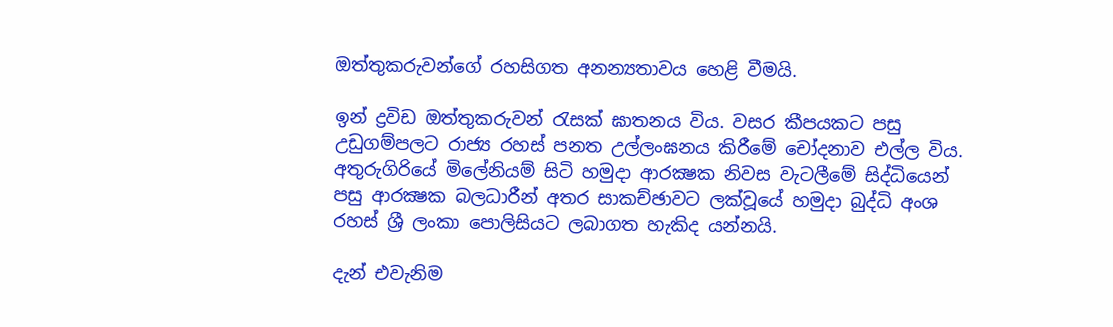ඔත්තුකරුවන්ගේ රහසිගත අනන්‍යතාවය හෙළි වීමයි.

ඉන් ද්‍රවිඩ ඔත්තුකරුවන් රැසක්‌ ඝාතනය විය. වසර කීපයකට පසු උඩුගම්පලට රාජ්‍ය රහස්‌ පනත උල්ලංඝනය කිරීමේ චෝදනාව එල්ල විය. අතුරුගිරියේ මිලේනියම් සිටි හමුදා ආරක්‍ෂක නිවස වැටලීමේ සිද්ධියෙන් පසු ආරක්‍ෂක බලධාරීන් අතර සාකච්ඡාවට ලක්‌වූයේ හමුදා බුද්ධි අංශ රහස්‌ ශ්‍රී ලංකා පොලිසියට ලබාගත හැකිද යන්නයි.

දැන් එවැනිම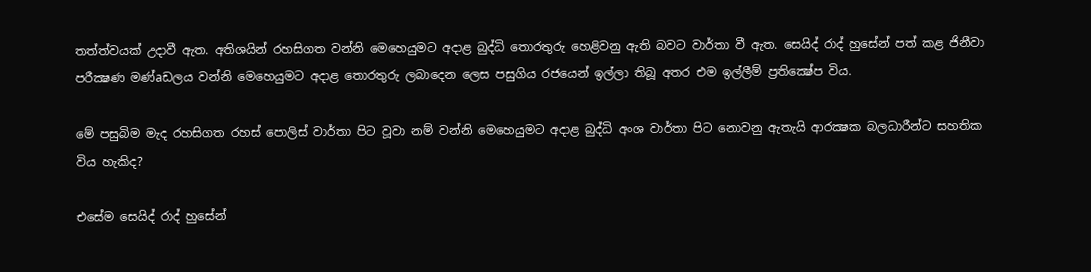තත්ත්වයක්‌ උදාවී ඇත. අතිශයින් රහසිගත වන්නි මෙහෙයුමට අදාළ බුද්ධි තොරතුරු හෙළිවනු ඇති බවට වාර්තා වී ඇත. සෙයිද් රාද් හුසේන් පත් කළ ජිනීවා පරීක්‍ෂණ මණ්‌aඩලය වන්නි මෙහෙයුමට අදාළ තොරතුරු ලබාදෙන ලෙස පසුගිය රජයෙන් ඉල්ලා තිබූ අතර එම ඉල්ලීම් ප්‍රතික්‍ෂේප විය.

මේ පසුබිම මැද රහසිගත රහස්‌ පොලිස්‌ වාර්තා පිට වූවා නම් වන්නි මෙහෙයුමට අදාළ බුද්ධි අංශ වාර්තා පිට නොවනු ඇතැයි ආරක්‍ෂක බලධාරීන්ට සහතික විය හැකිද?

එසේම සෙයිද් රාද් හුසේන්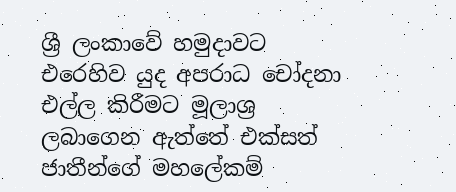ශ්‍රී ලංකාවේ හමුදාවට එරෙහිව යුද අපරාධ චෝදනා එල්ල කිරීමට මූලාශ්‍ර ලබාගෙන ඇත්තේ එක්‌සත් ජාතීන්ගේ මහලේකම්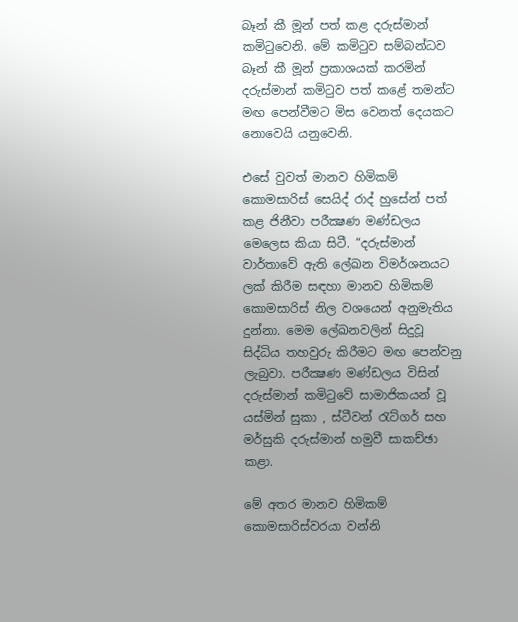බෑන් කී මූන් පත් කළ දරුස්‌මාන් කමිටුවෙනි. මේ කමිටුව සම්බන්ධව බෑන් කී මූන් ප්‍රකාශයක්‌ කරමින් දරුස්‌මාන් කමිටුව පත් කළේ තමන්ට මඟ පෙන්වීමට මිස වෙනත් දෙයකට නොවෙයි යනුවෙනි.

එසේ වුවත් මානව හිමිකම් කොමසාරිස්‌ සෙයිද් රාද් හුසේන් පත් කළ ජිනීවා පරීක්‍ෂණ මණ්‌ඩලය මෙලෙස කියා සිටී. “දරුස්‌මාන් වාර්තාවේ ඇති ලේඛන විමර්ශනයට ලක්‌ කිරීම සඳහා මානව හිමිකම් කොමසාරිස්‌ නිල වශයෙන් අනුමැතිය දුන්නා. මෙම ලේඛනවලින් සිදුවූ සිද්ධිය තහවුරු කිරීමට මඟ පෙන්වනු ලැබුවා. පරීක්‍ෂණ මණ්‌ඩලය විසින් දරුස්‌මාන් කමිටුවේ සාමාජිකයන් වූ යස්‌මින් සුකා , ස්‌ටීවන් රැට්‌ගර් සහ මර්සුකි දරුස්‌මාන් හමුවී සාකච්ඡා කළා.

මේ අතර මානව හිමිකම් කොමසාරිස්‌වරයා වන්නි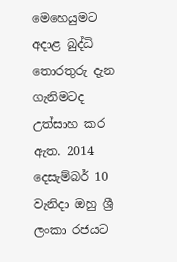මෙහෙයුමට අදාළ බුද්ධි තොරතුරු දැන ගැනිමටද උත්සාහ කර ඇත. 2014 දෙසැම්බර් 10 වැනිදා ඔහු ශ්‍රී ලංකා රජයට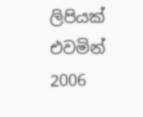ලිපියක්‌ එවමින් 2006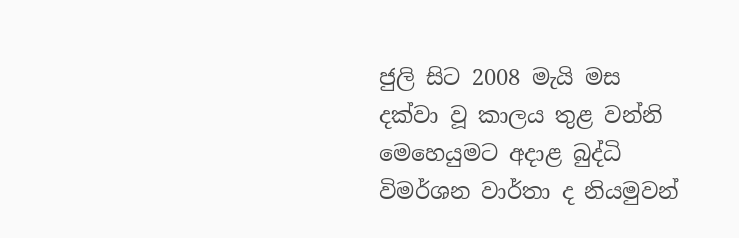ජුලි සිට 2008 මැයි මස දක්‌වා වූ කාලය තුළ වන්නි මෙහෙයුමට අදාළ බුද්ධි විමර්ශන වාර්තා ද නියමුවන්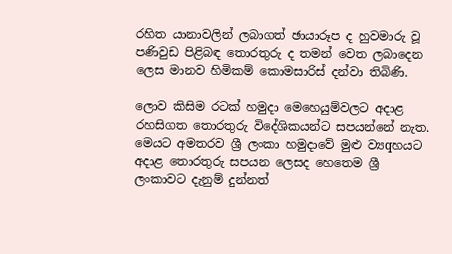රහිත යානාවලින් ලබාගත් ඡායාරූප ද හුවමාරු වූ පණිවුඩ පිළිබඳ තොරතුරු ද තමන් වෙත ලබාදෙන ලෙස මානව හිමිකම් කොමසාරිස්‌ දන්වා තිබිණි.

ලොව කිසිම රටක්‌ හමුදා මෙහෙයුම්වලට අදාළ රහසිගත තොරතුරු විදේශිකයන්ට සපයන්නේ නැත. මෙයට අමතරව ශ්‍රී ලංකා හමුදාවේ මුළු ව්‍යqහයට අදාළ තොරතුරු සපයන ලෙසද හෙතෙම ශ්‍රී ලංකාවට දැනුම් දුන්නත්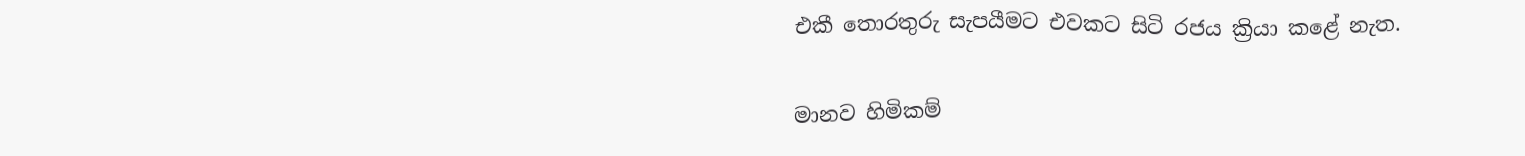එකී තොරතුරු සැපයීමට එවකට සිටි රජය ක්‍රියා කළේ නැත.

මානව හිමිකම්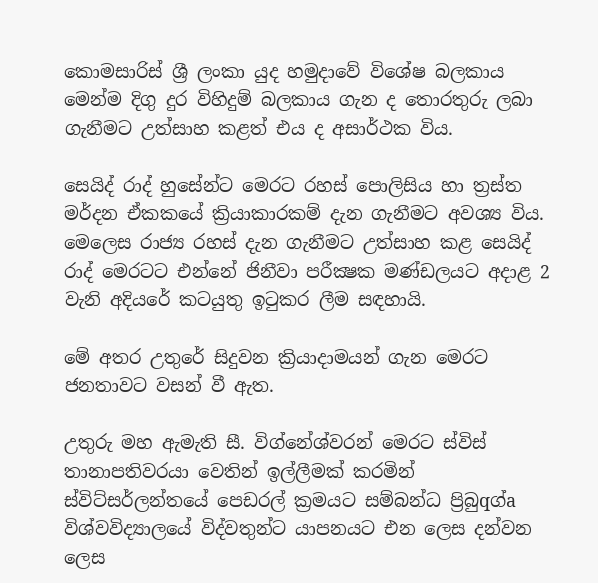කොමසාරිස්‌ ශ්‍රී ලංකා යුද හමුදාවේ විශේෂ බලකාය මෙන්ම දිගු දුර විහිදුම් බලකාය ගැන ද තොරතුරු ලබා ගැනීමට උත්සාහ කළත් එය ද අසාර්ථක විය.

සෙයිද් රාද් හුසේන්ට මෙරට රහස්‌ පොලිසිය හා ත්‍රස්‌ත මර්දන ඒකකයේ ක්‍රියාකාරකම් දැන ගැනීමට අවශ්‍ය විය. මෙලෙස රාජ්‍ය රහස්‌ දැන ගැනීමට උත්සාහ කළ සෙයිද් රාද් මෙරටට එන්නේ ජිනීවා පරීක්‍ෂක මණ්‌ඩලයට අදාළ 2 වැනි අදියරේ කටයුතු ඉටුකර ලීම සඳහායි.

මේ අතර උතුරේ සිදුවන ක්‍රියාදාමයන් ගැන මෙරට ජනතාවට වසන් වී ඇත.

උතුරු මහ ඇමැති සී. විග්නේශ්වරන් මෙරට ස්‌විස්‌ තානාපතිවරයා වෙතින් ඉල්ලීමක්‌ කරමින් ස්‌විට්‌සර්ලන්තයේ පෙඩරල් ක්‍රමයට සම්බන්ධ ප්‍රිබුqග්a විශ්වවිද්‍යාලයේ විද්වතුන්ට යාපනයට එන ලෙස දන්වන ලෙස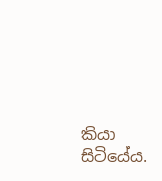කියා සිටියේය.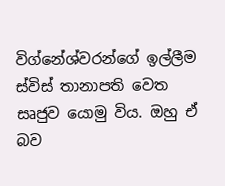විග්නේශ්වරන්ගේ ඉල්ලීම ස්‌විස්‌ තානාපති වෙත සෘජුව යොමු විය. ඔහු ඒ බව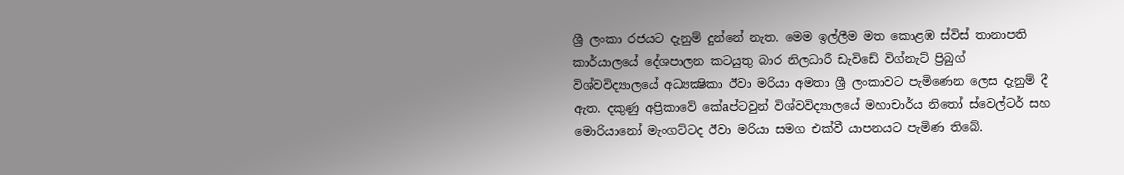ශ්‍රී ලංකා රජයට දැනුම් දුන්නේ නැත. මෙම ඉල්ලීම මත කොළඹ ස්‌විස්‌ තානාපති කාර්යාලයේ දේශපාලන කටයුතු බාර නිලධාරී ඩැවිඩේ විග්නැට්‌ ප්‍රිබුග් විශ්වවිද්‍යාලයේ අධ්‍යක්‍ෂිකා ඊවා මරියා අමතා ශ්‍රී ලංකාවට පැමිණෙන ලෙස දැනුම් දී ඇත. දකුණු අප්‍රිකාවේ කේaප්ටවුන් විශ්වවිද්‍යාලයේ මහාචාර්ය නිතෝ ස්‌වෙල්ටර් සහ මොරියානෝ මැංගට්‌ටද ඊවා මරියා සමග එක්‌වී යාපනයට පැමිණ තිබේ.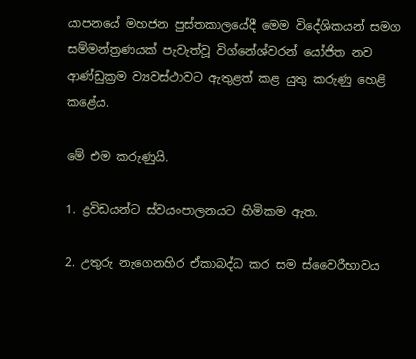යාපනයේ මහජන පුස්‌තකාලයේදී මෙම විදේශිකයන් සමග සම්මන්ත්‍රණයක්‌ පැවැත්වූ විග්නේශ්වරන් යෝජිත නව ආණ්‌ඩුක්‍රම ව්‍යවස්‌ථාවට ඇතුළත් කළ යුතු කරුණු හෙළි කළේය.

මේ එම කරුණුයි.

1. ද්‍රවිඩයන්ට ස්‌වයංපාලනයට හිමිකම ඇත.

2. උතුරු නැගෙනහිර ඒකාබද්ධ කර සම ස්‌වෛරීභාවය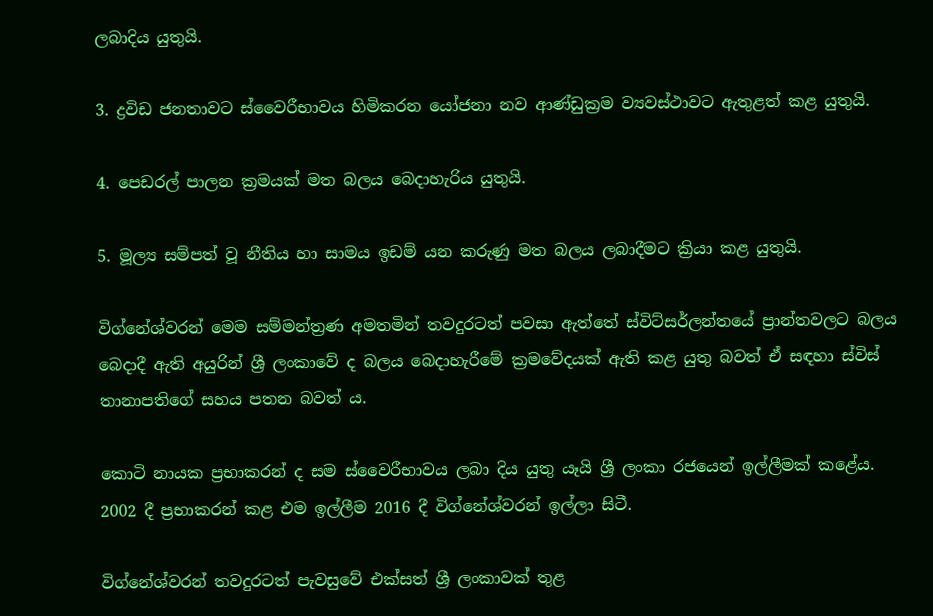ලබාදිය යුතුයි.

3. ද්‍රවිඩ ජනතාවට ස්‌වෛරීභාවය හිමිකරන යෝජනා නව ආණ්‌ඩුක්‍රම ව්‍යවස්‌ථාවට ඇතුළත් කළ යුතුයි.

4. පෙඩරල් පාලන ක්‍රමයක්‌ මත බලය බෙදාහැරිය යුතුයි.

5. මූල්‍ය සම්පත් වූ නීතිය හා සාමය ඉඩම් යන කරුණු මත බලය ලබාදීමට ක්‍රියා කළ යුතුයි.

විග්නේශ්වරන් මෙම සම්මන්ත්‍රණ අමතමින් තවදුරටත් පවසා ඇත්තේ ස්‌විට්‌සර්ලන්තයේ ප්‍රාන්තවලට බලය බෙදාදී ඇති අයුරින් ශ්‍රී ලංකාවේ ද බලය බෙදාහැරීමේ ක්‍රමවේදයක්‌ ඇති කළ යුතු බවත් ඒ සඳහා ස්‌විස්‌ තානාපතිගේ සහය පතන බවත් ය.

කොටි නායක ප්‍රභාකරන් ද සම ස්‌වෛරීභාවය ලබා දිය යුතු යෑයි ශ්‍රී ලංකා රජයෙන් ඉල්ලීමක්‌ කළේය. 2002 දී ප්‍රභාකරන් කළ එම ඉල්ලීම 2016 දී විග්නේශ්වරන් ඉල්ලා සිටී.

විග්නේශ්වරන් තවදුරටත් පැවසුවේ එක්‌සත් ශ්‍රී ලංකාවක්‌ තුළ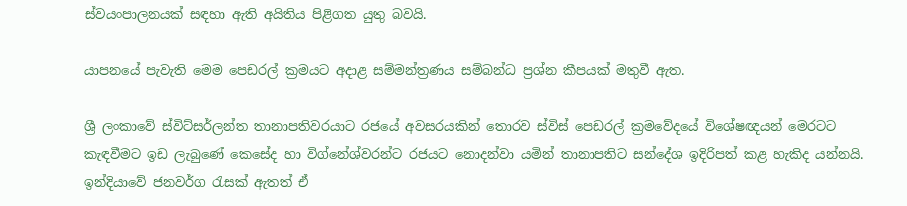ස්‌වයංපාලනයක්‌ සඳහා ඇති අයිතිය පිළිගත යුතු බවයි.

යාපනයේ පැවැති මෙම පෙඩරල් ක්‍රමයට අදාළ සම්මන්ත්‍රණය සම්බන්ධ ප්‍රශ්න කීපයක්‌ මතුවී ඇත.

ශ්‍රී ලංකාවේ ස්‌විට්‌සර්ලන්ත තානාපතිවරයාට රජයේ අවසරයකින් තොරව ස්‌විස්‌ පෙඩරල් ක්‍රමවේදයේ විශේෂඥයන් මෙරටට කැඳවීමට ඉඩ ලැබුණේ කෙසේද හා විග්නේශ්වරන්ට රජයට නොදන්වා යමින් තානාපතිට සන්දේශ ඉදිරිපත් කළ හැකිද යන්නයි. ඉන්දියාවේ ජනවර්ග රැසක්‌ ඇතත් ඒ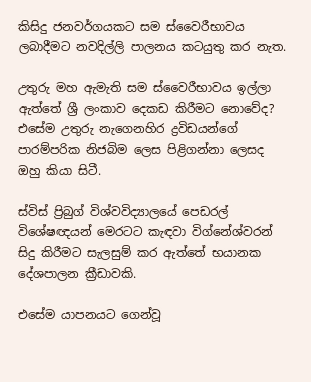කිසිදු ජනවර්ගයකට සම ස්‌වෛරීභාවය ලබාදීමට නවදිල්ලි පාලනය කටයුතු කර නැත.

උතුරු මහ ඇමැති සම ස්‌වෛරීභාවය ඉල්ලා ඇත්තේ ශ්‍රී ලංකාව දෙකඩ කිරීමට නොවේද? එසේම උතුරු නැගෙනහිර ද්‍රවිඩයන්ගේ පාරම්පරික නිජබිම ලෙස පිළිගන්නා ලෙසද ඔහු කියා සිටී.

ස්‌විස්‌ ප්‍රිබුග් විශ්වවිද්‍යාලයේ පෙඩරල් විශේෂඥයන් මෙරටට කැඳවා විග්නේශ්වරන් සිදු කිරීමට සැලසුම් කර ඇත්තේ භයානක දේශපාලන ක්‍රීඩාවකි.

එසේම යාපනයට ගෙන්වූ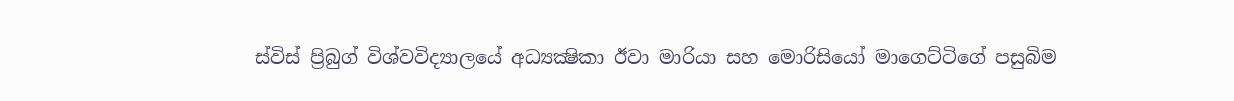ස්‌විස්‌ ප්‍රිබුග් විශ්වවිද්‍යාලයේ අධ්‍යක්‍ෂිකා ඊවා මාරියා සහ මොරිසියෝ මාගෙට්‌ටිගේ පසුබිම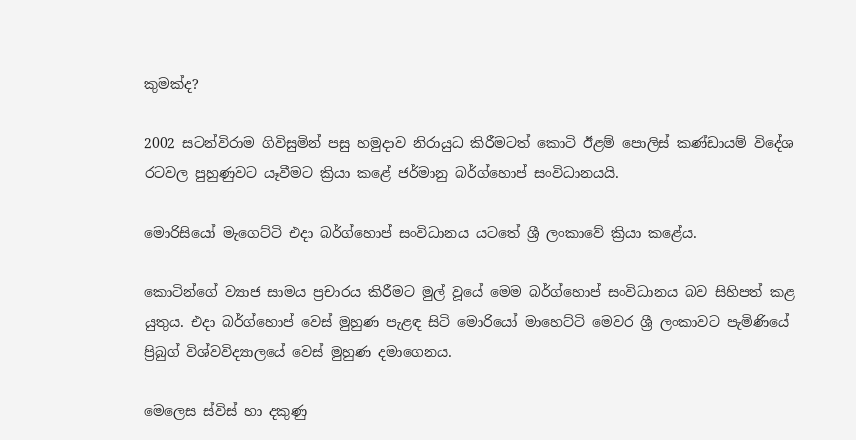කුමක්‌ද?

2002 සටන්විරාම ගිවිසුමින් පසු හමුදාව නිරායුධ කිරීමටත් කොටි ඊළම් පොලිස්‌ කණ්‌ඩායම් විදේශ රටවල පුහුණුවට යෑවීමට ක්‍රියා කළේ ජර්මානු බර්ග්හොප් සංවිධානයයි.

මොරිසියෝ මැගෙට්‌ටි එදා බර්ග්හොප් සංවිධානය යටතේ ශ්‍රී ලංකාවේ ක්‍රියා කළේය.

කොටින්ගේ ව්‍යාජ සාමය ප්‍රචාරය කිරීමට මුල් වූයේ මෙම බර්ග්හොප් සංවිධානය බව සිහිපත් කළ යුතුය. එදා බර්ග්හොප් වෙස්‌ මුහුණ පැළඳ සිටි මොරියෝ මාහෙට්‌ටි මෙවර ශ්‍රී ලංකාවට පැමිණියේ ප්‍රිබුග් විශ්වවිද්‍යාලයේ වෙස්‌ මුහුණ දමාගෙනය.

මෙලෙස ස්‌විස්‌ හා දකුණු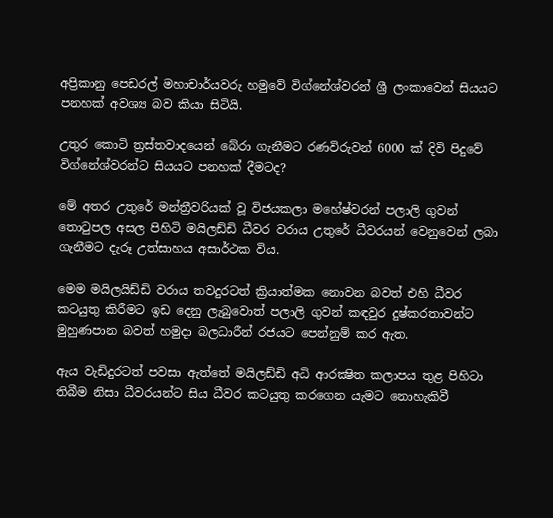අප්‍රිකානු පෙඩරල් මහාචාර්යවරු හමුවේ විග්නේශ්වරන් ශ්‍රී ලංකාවෙන් සියයට පනහක්‌ අවශ්‍ය බව කියා සිටියි.

උතුර කොටි ත්‍රස්‌තවාදයෙන් බේරා ගැනීමට රණවිරුවන් 6000 ක්‌ දිවි පිදුවේ විග්නේශ්වරන්ට සියයට පනහක්‌ දීමටද?

මේ අතර උතුරේ මන්ත්‍රීවරියක්‌ වූ විජයකලා මහේෂ්වරන් පලාලි ගුවන් තොටුපල අසල පිහිටි මයිලඩ්ඩි ධීවර වරාය උතුරේ ධීවරයන් වෙනුවෙන් ලබා ගැනීමට දැරූ උත්සාහය අසාර්ථක විය.

මෙම මයිලයිඩ්ඩි වරාය තවදුරටත් ක්‍රියාත්මක නොවන බවත් එහි ධීවර කටයුතු කිරීමට ඉඩ දෙනු ලැබුවොත් පලාලි ගුවන් කඳවුර දුෂ්කරතාවන්ට මුහුණපාන බවත් හමුදා බලධාරීන් රජයට පෙන්නුම් කර ඇත.

ඇය වැඩිදුරටත් පවසා ඇත්තේ මයිලඩ්ඩි අධි ආරක්‍ෂිත කලාපය තුළ පිහිටා තිබීම නිසා ධීවරයන්ට සිය ධීවර කටයුතු කරගෙන යැමට නොහැකිවී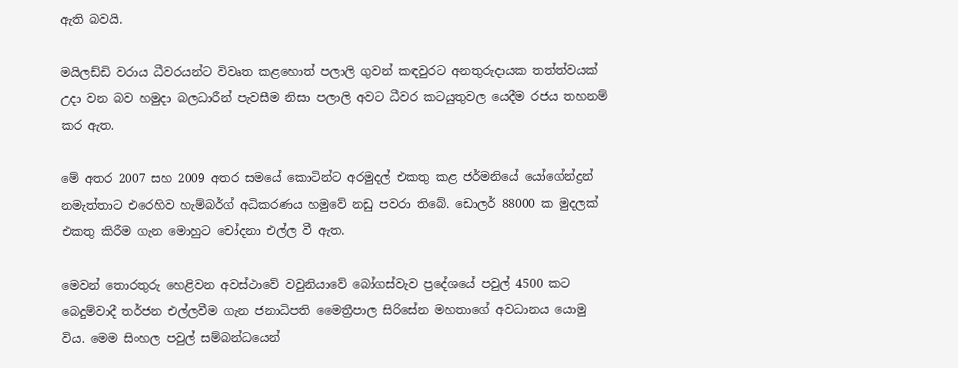ඇති බවයි.

මයිලඩ්ඩි වරාය ධීවරයන්ට විවෘත කළහොත් පලාලි ගුවන් කඳවුරට අනතුරුදායක තත්ත්වයක්‌ උදා වන බව හමුදා බලධාරීන් පැවසීම නිසා පලාලි අවට ධීවර කටයුතුවල යෙදීම රජය තහනම් කර ඇත.

මේ අතර 2007 සහ 2009 අතර සමයේ කොටින්ට අරමුදල් එකතු කළ ජර්මනියේ යෝගේන්ද්‍රන් නමැත්තාට එරෙහිව හැම්බර්ග් අධිකරණය හමුවේ නඩු පවරා තිබේ. ඩොලර් 88000 ක මුදලක්‌ එකතු කිරීම ගැන මොහුට චෝදනා එල්ල වී ඇත.

මෙවන් තොරතුරු හෙළිවන අවස්‌ථාවේ වවුනියාවේ බෝගස්‌වැව ප්‍රදේශයේ පවුල් 4500 කට බෙදුම්වාදී තර්ජන එල්ලවීම ගැන ජනාධිපති මෛත්‍රීපාල සිරිසේන මහතාගේ අවධානය යොමු විය. මෙම සිංහල පවුල් සම්බන්ධයෙන්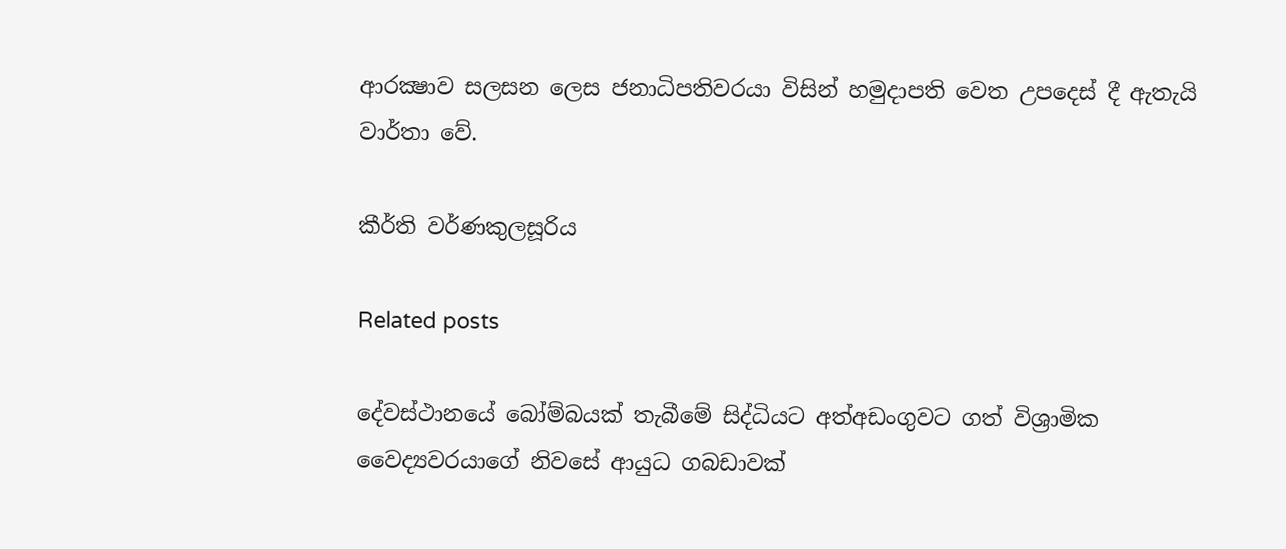ආරක්‍ෂාව සලසන ලෙස ජනාධිපතිවරයා විසින් හමුදාපති වෙත උපදෙස්‌ දී ඇතැයි වාර්තා වේ.

කීර්ති වර්ණකුලසූරිය

Related posts

දේවස්ථානයේ බෝම්බයක් තැබීමේ සිද්ධියට අත්අඩංගුවට ගත් විශ්‍රාමික වෛද්‍යවරයාගේ නිවසේ ආයුධ ගබඩාවක්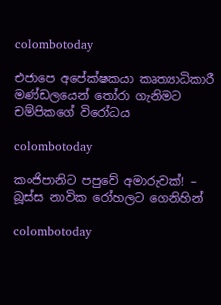colombotoday

එජාපෙ අපේක්ෂකයා කෘත්‍යාධිකාරී මණ්ඩලයෙන් තෝරා ගැනිමට චම්පිකගේ විරෝධය

colombotoday

කංජිපානිට පපුවේ අමාරුවක්! – බූස්ස නාවික රෝහලට ගෙනිහින්

colombotoday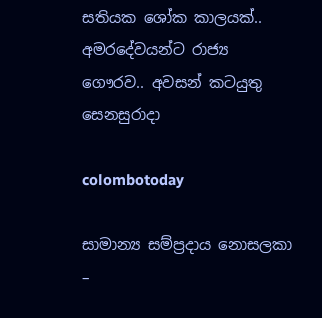සතියක ශෝක කාලයක්.. අමරදේවයන්ට රාජ්‍ය ගෞරව.. අවසන් කටයුතු සෙනසුරාදා

colombotoday

සාමාන්‍ය සම්ප්‍රදාය නොසලකා –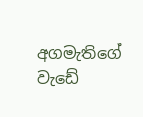අගමැතිගේ වැඩේ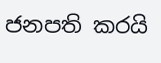ජනපති කරයි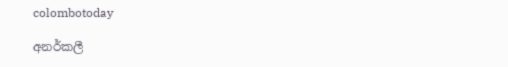colombotoday

අනර්කලී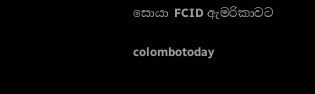සොයා FCID ඇමරිකාවට

colombotoday